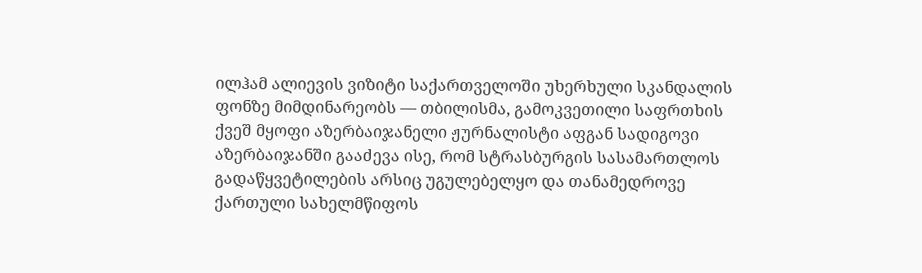ილჰამ ალიევის ვიზიტი საქართველოში უხერხული სკანდალის ფონზე მიმდინარეობს — თბილისმა, გამოკვეთილი საფრთხის ქვეშ მყოფი აზერბაიჯანელი ჟურნალისტი აფგან სადიგოვი აზერბაიჯანში გააძევა ისე, რომ სტრასბურგის სასამართლოს გადაწყვეტილების არსიც უგულებელყო და თანამედროვე ქართული სახელმწიფოს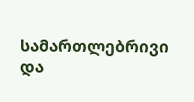სამართლებრივი და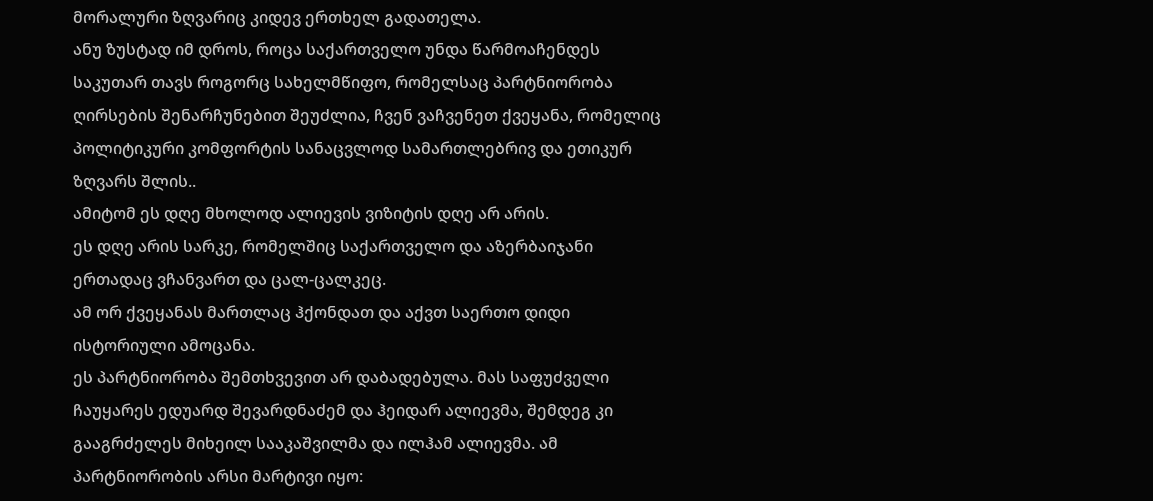მორალური ზღვარიც კიდევ ერთხელ გადათელა.
ანუ ზუსტად იმ დროს, როცა საქართველო უნდა წარმოაჩენდეს საკუთარ თავს როგორც სახელმწიფო, რომელსაც პარტნიორობა ღირსების შენარჩუნებით შეუძლია, ჩვენ ვაჩვენეთ ქვეყანა, რომელიც პოლიტიკური კომფორტის სანაცვლოდ სამართლებრივ და ეთიკურ ზღვარს შლის..
ამიტომ ეს დღე მხოლოდ ალიევის ვიზიტის დღე არ არის.
ეს დღე არის სარკე, რომელშიც საქართველო და აზერბაიჯანი ერთადაც ვჩანვართ და ცალ-ცალკეც.
ამ ორ ქვეყანას მართლაც ჰქონდათ და აქვთ საერთო დიდი ისტორიული ამოცანა.
ეს პარტნიორობა შემთხვევით არ დაბადებულა. მას საფუძველი ჩაუყარეს ედუარდ შევარდნაძემ და ჰეიდარ ალიევმა, შემდეგ კი გააგრძელეს მიხეილ სააკაშვილმა და ილჰამ ალიევმა. ამ პარტნიორობის არსი მარტივი იყო: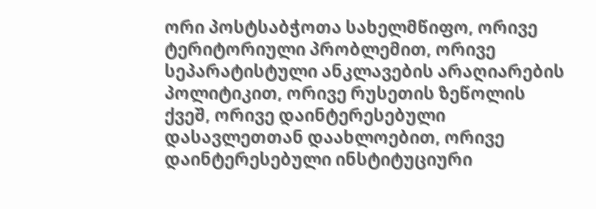ორი პოსტსაბჭოთა სახელმწიფო, ორივე ტერიტორიული პრობლემით, ორივე სეპარატისტული ანკლავების არაღიარების პოლიტიკით, ორივე რუსეთის ზეწოლის ქვეშ, ორივე დაინტერესებული დასავლეთთან დაახლოებით, ორივე დაინტერესებული ინსტიტუციური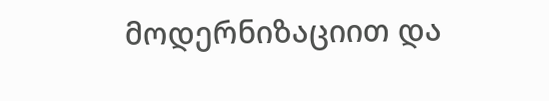მოდერნიზაციით და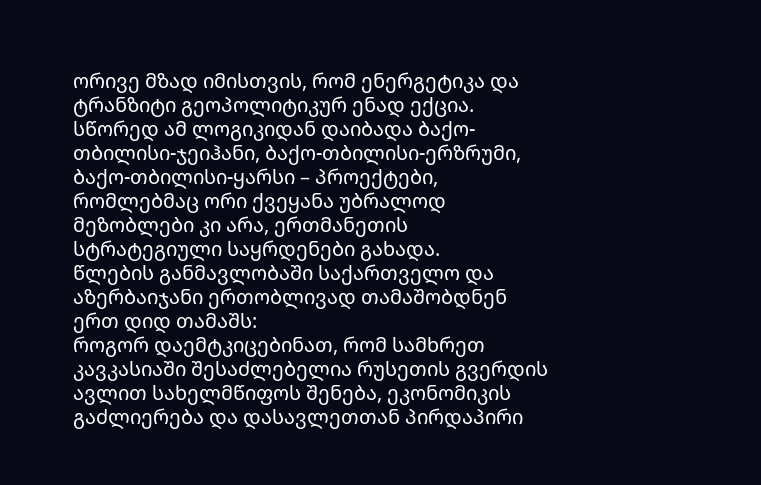ორივე მზად იმისთვის, რომ ენერგეტიკა და ტრანზიტი გეოპოლიტიკურ ენად ექცია. სწორედ ამ ლოგიკიდან დაიბადა ბაქო-თბილისი-ჯეიჰანი, ბაქო-თბილისი-ერზრუმი, ბაქო-თბილისი-ყარსი – პროექტები, რომლებმაც ორი ქვეყანა უბრალოდ მეზობლები კი არა, ერთმანეთის სტრატეგიული საყრდენები გახადა.
წლების განმავლობაში საქართველო და აზერბაიჯანი ერთობლივად თამაშობდნენ ერთ დიდ თამაშს:
როგორ დაემტკიცებინათ, რომ სამხრეთ კავკასიაში შესაძლებელია რუსეთის გვერდის ავლით სახელმწიფოს შენება, ეკონომიკის გაძლიერება და დასავლეთთან პირდაპირი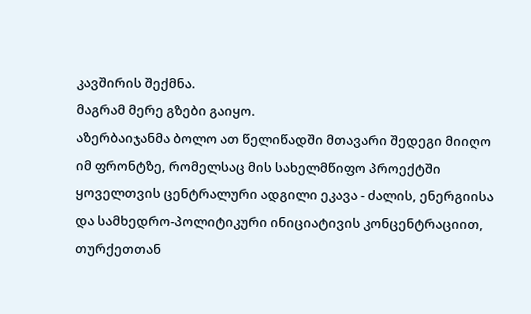კავშირის შექმნა.
მაგრამ მერე გზები გაიყო.
აზერბაიჯანმა ბოლო ათ წელიწადში მთავარი შედეგი მიიღო იმ ფრონტზე, რომელსაც მის სახელმწიფო პროექტში ყოველთვის ცენტრალური ადგილი ეკავა - ძალის, ენერგიისა და სამხედრო-პოლიტიკური ინიციატივის კონცენტრაციით, თურქეთთან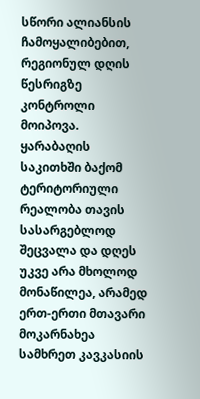სწორი ალიანსის ჩამოყალიბებით, რეგიონულ დღის წესრიგზე კონტროლი მოიპოვა. ყარაბაღის საკითხში ბაქომ ტერიტორიული რეალობა თავის სასარგებლოდ შეცვალა და დღეს უკვე არა მხოლოდ მონაწილეა, არამედ ერთ-ერთი მთავარი მოკარნახეა სამხრეთ კავკასიის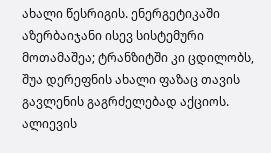ახალი წესრიგის. ენერგეტიკაში აზერბაიჯანი ისევ სისტემური მოთამაშეა; ტრანზიტში კი ცდილობს, შუა დერეფნის ახალი ფაზაც თავის გავლენის გაგრძელებად აქციოს. ალიევის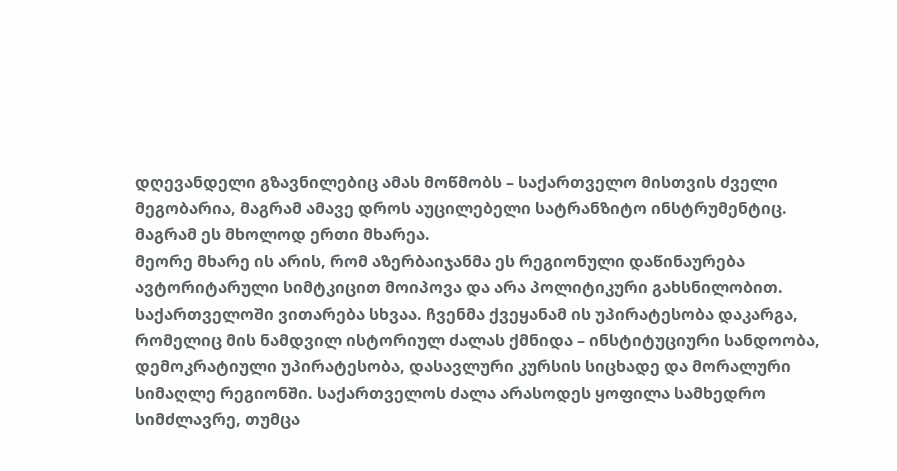დღევანდელი გზავნილებიც ამას მოწმობს – საქართველო მისთვის ძველი მეგობარია, მაგრამ ამავე დროს აუცილებელი სატრანზიტო ინსტრუმენტიც.
მაგრამ ეს მხოლოდ ერთი მხარეა.
მეორე მხარე ის არის, რომ აზერბაიჯანმა ეს რეგიონული დაწინაურება ავტორიტარული სიმტკიცით მოიპოვა და არა პოლიტიკური გახსნილობით.
საქართველოში ვითარება სხვაა. ჩვენმა ქვეყანამ ის უპირატესობა დაკარგა, რომელიც მის ნამდვილ ისტორიულ ძალას ქმნიდა – ინსტიტუციური სანდოობა, დემოკრატიული უპირატესობა, დასავლური კურსის სიცხადე და მორალური სიმაღლე რეგიონში. საქართველოს ძალა არასოდეს ყოფილა სამხედრო სიმძლავრე, თუმცა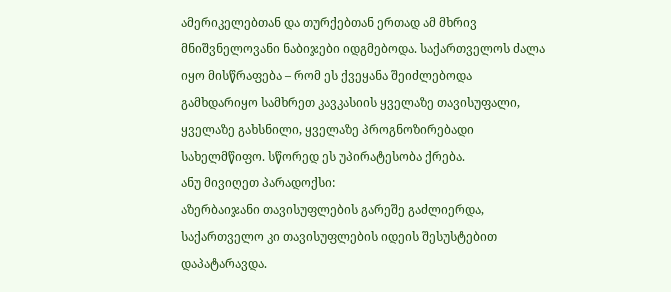ამერიკელებთან და თურქებთან ერთად ამ მხრივ მნიშვნელოვანი ნაბიჯები იდგმებოდა. საქართველოს ძალა იყო მისწრაფება – რომ ეს ქვეყანა შეიძლებოდა გამხდარიყო სამხრეთ კავკასიის ყველაზე თავისუფალი, ყველაზე გახსნილი, ყველაზე პროგნოზირებადი სახელმწიფო. სწორედ ეს უპირატესობა ქრება.
ანუ მივიღეთ პარადოქსი:
აზერბაიჯანი თავისუფლების გარეშე გაძლიერდა,
საქართველო კი თავისუფლების იდეის შესუსტებით დაპატარავდა.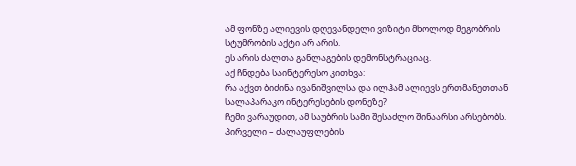ამ ფონზე ალიევის დღევანდელი ვიზიტი მხოლოდ მეგობრის სტუმრობის აქტი არ არის.
ეს არის ძალთა განლაგების დემონსტრაციაც.
აქ ჩნდება საინტერესო კითხვა:
რა აქვთ ბიძინა ივანიშვილსა და ილჰამ ალიევს ერთმანეთთან სალაპარაკო ინტერესების დონეზე?
ჩემი ვარაუდით, ამ საუბრის სამი შესაძლო შინაარსი არსებობს.
პირველი – ძალაუფლების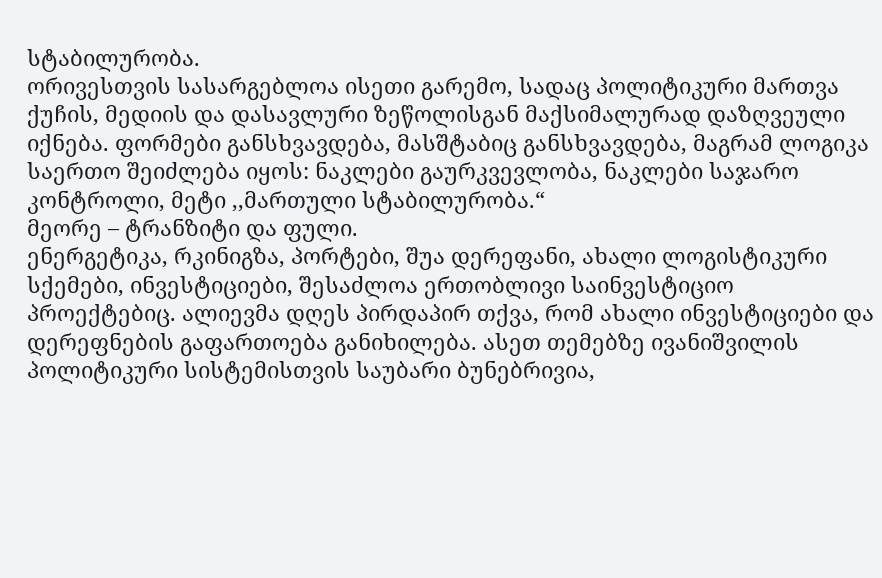სტაბილურობა.
ორივესთვის სასარგებლოა ისეთი გარემო, სადაც პოლიტიკური მართვა ქუჩის, მედიის და დასავლური ზეწოლისგან მაქსიმალურად დაზღვეული იქნება. ფორმები განსხვავდება, მასშტაბიც განსხვავდება, მაგრამ ლოგიკა საერთო შეიძლება იყოს: ნაკლები გაურკვევლობა, ნაკლები საჯარო კონტროლი, მეტი ,,მართული სტაბილურობა.“
მეორე – ტრანზიტი და ფული.
ენერგეტიკა, რკინიგზა, პორტები, შუა დერეფანი, ახალი ლოგისტიკური სქემები, ინვესტიციები, შესაძლოა ერთობლივი საინვესტიციო პროექტებიც. ალიევმა დღეს პირდაპირ თქვა, რომ ახალი ინვესტიციები და დერეფნების გაფართოება განიხილება. ასეთ თემებზე ივანიშვილის პოლიტიკური სისტემისთვის საუბარი ბუნებრივია,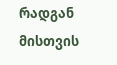რადგან მისთვის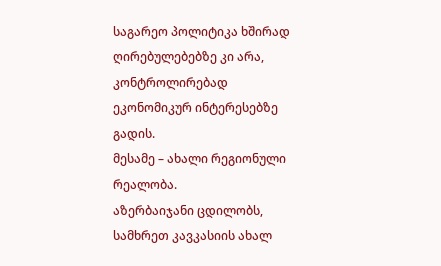საგარეო პოლიტიკა ხშირად ღირებულებებზე კი არა, კონტროლირებად ეკონომიკურ ინტერესებზე გადის.
მესამე – ახალი რეგიონული რეალობა.
აზერბაიჯანი ცდილობს, სამხრეთ კავკასიის ახალ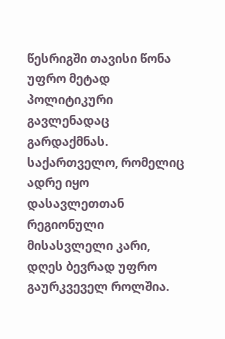წესრიგში თავისი წონა უფრო მეტად პოლიტიკური გავლენადაც გარდაქმნას. საქართველო, რომელიც ადრე იყო დასავლეთთან რეგიონული მისასვლელი კარი, დღეს ბევრად უფრო გაურკვეველ როლშია.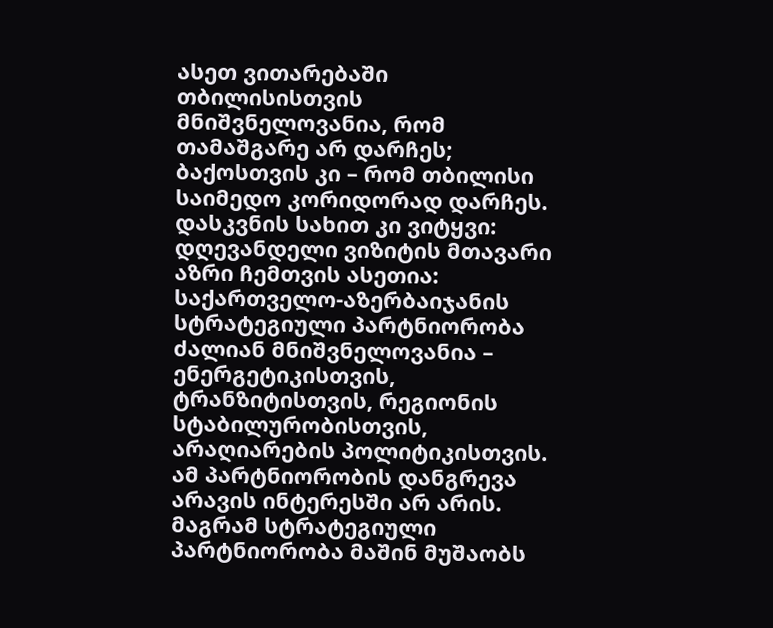ასეთ ვითარებაში თბილისისთვის მნიშვნელოვანია, რომ თამაშგარე არ დარჩეს; ბაქოსთვის კი – რომ თბილისი საიმედო კორიდორად დარჩეს.
დასკვნის სახით კი ვიტყვი: დღევანდელი ვიზიტის მთავარი აზრი ჩემთვის ასეთია:
საქართველო-აზერბაიჯანის სტრატეგიული პარტნიორობა ძალიან მნიშვნელოვანია – ენერგეტიკისთვის, ტრანზიტისთვის, რეგიონის სტაბილურობისთვის, არაღიარების პოლიტიკისთვის. ამ პარტნიორობის დანგრევა არავის ინტერესში არ არის. მაგრამ სტრატეგიული პარტნიორობა მაშინ მუშაობს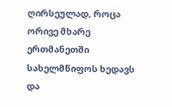ღირსეულად, როცა ორივე მხარე ერთმანეთში სახელმწიფოს ხედავს და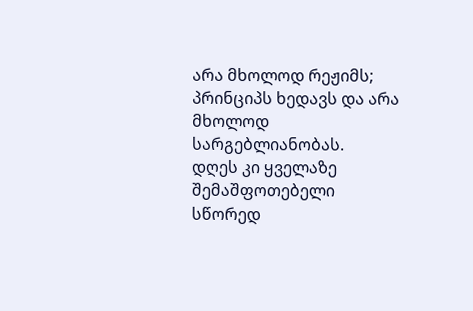არა მხოლოდ რეჟიმს; პრინციპს ხედავს და არა მხოლოდ სარგებლიანობას.
დღეს კი ყველაზე შემაშფოთებელი სწორედ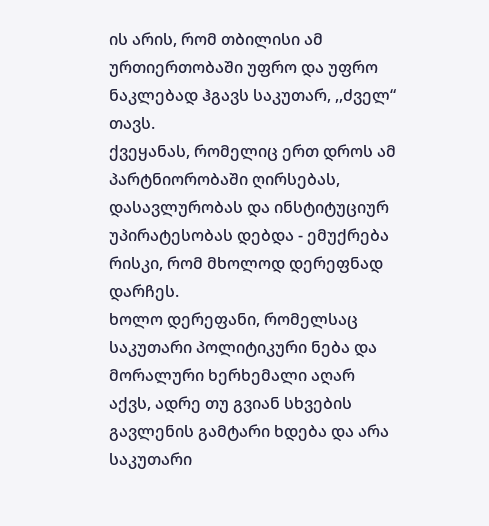ის არის, რომ თბილისი ამ ურთიერთობაში უფრო და უფრო ნაკლებად ჰგავს საკუთარ, ,,ძველ“ თავს.
ქვეყანას, რომელიც ერთ დროს ამ პარტნიორობაში ღირსებას, დასავლურობას და ინსტიტუციურ უპირატესობას დებდა - ემუქრება რისკი, რომ მხოლოდ დერეფნად დარჩეს.
ხოლო დერეფანი, რომელსაც საკუთარი პოლიტიკური ნება და მორალური ხერხემალი აღარ აქვს, ადრე თუ გვიან სხვების გავლენის გამტარი ხდება და არა საკუთარი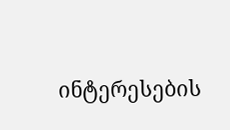ინტერესების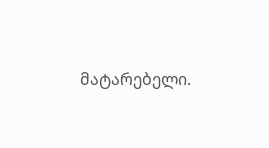მატარებელი.